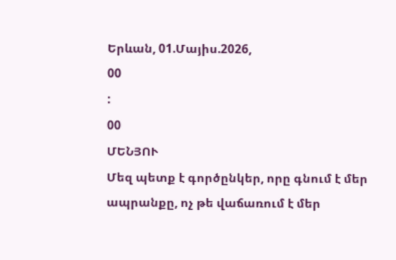Երևան, 01.Մայիս.2026,
00
:
00
ՄԵՆՅՈՒ
Մեզ պետք է գործընկեր, որը գնում է մեր ապրանքը, ոչ թե վաճառում է մեր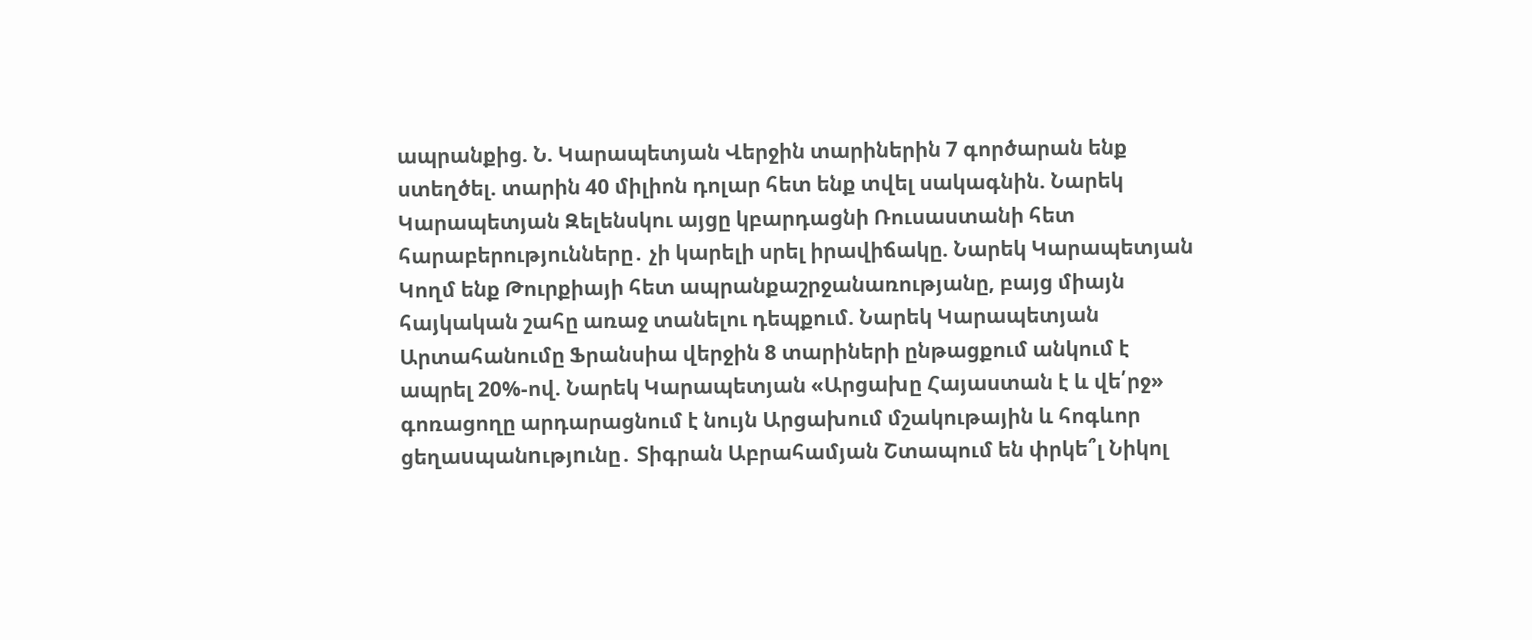ապրանքից. Ն. Կարապետյան Վերջին տարիներին 7 գործարան ենք ստեղծել. տարին 40 միլիոն դոլար հետ ենք տվել սակագնին. Նարեկ Կարապետյան Զելենսկու այցը կբարդացնի Ռուսաստանի հետ հարաբերությունները․ չի կարելի սրել իրավիճակը. Նարեկ Կարապետյան Կողմ ենք Թուրքիայի հետ ապրանքաշրջանառությանը, բայց միայն հայկական շահը առաջ տանելու դեպքում. Նարեկ Կարապետյան Արտահանումը Ֆրանսիա վերջին 8 տարիների ընթացքում անկում է ապրել 20%-ով. Նարեկ Կարապետյան «Արցախը Հայաստան է և վե՛րջ» գոռացողը արդարացնում է նույն Արցախում մշակութային և հոգևոր ցեղաuպանnւթյnւնը․ Տիգրան Աբրահամյան Շտապում են փրկե՞լ Նիկոլ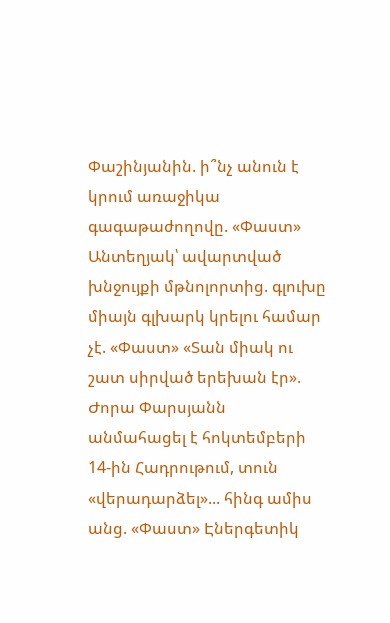Փաշինյանին. ի՞նչ անուն է կրում առաջիկա գագաթաժողովը. «Փաստ» Անտեղյակ՝ ավարտված խնջույքի մթնոլորտից. գլուխը միայն գլխարկ կրելու համար չէ. «Փաստ» «Տան միակ ու շատ սիրված երեխան էր». Ժորա Փարսյանն անմահացել է հոկտեմբերի 14-ին Հադրութում, տուն «վերադարձել»... հինգ ամիս անց. «Փաստ» Էներգետիկ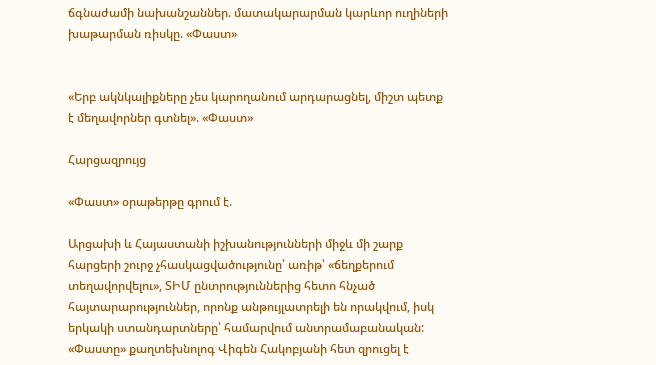ճգնաժամի նախանշաններ. մատակարարման կարևոր ուղիների խաթարման ռիսկը. «Փաստ»


«Երբ ակնկալիքները չես կարողանում արդարացնել, միշտ պետք է մեղավորներ գտնել». «Փաստ»

Հարցազրույց

«Փաստ» օրաթերթը գրում է.

Արցախի և Հայաստանի իշխանությունների միջև մի շարք հարցերի շուրջ չհասկացվածությունը՝ առիթ՝ «ճեղքերում տեղավորվելու», ՏԻՄ ընտրություններից հետո հնչած հայտարարություններ, որոնք անթույլատրելի են որակվում, իսկ երկակի ստանդարտները՝ համարվում անտրամաբանական: «Փաստը» քաղտեխնոլոգ Վիգեն Հակոբյանի հետ զրուցել է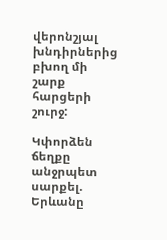վերոնշյալ խնդիրներից բխող մի շարք հարցերի շուրջ:

Կփորձեն ճեղքը անջրպետ սարքել. Երևանը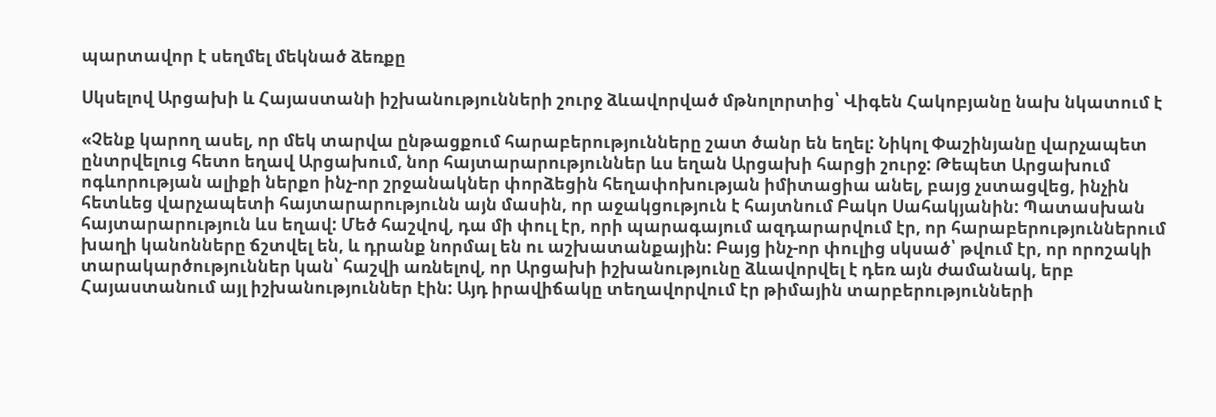պարտավոր է սեղմել մեկնած ձեռքը

Սկսելով Արցախի և Հայաստանի իշխանությունների շուրջ ձևավորված մթնոլորտից՝ Վիգեն Հակոբյանը նախ նկատում է

«Չենք կարող ասել, որ մեկ տարվա ընթացքում հարաբերությունները շատ ծանր են եղել: Նիկոլ Փաշինյանը վարչապետ ընտրվելուց հետո եղավ Արցախում, նոր հայտարարություններ ևս եղան Արցախի հարցի շուրջ: Թեպետ Արցախում ոգևորության ալիքի ներքո ինչ-որ շրջանակներ փորձեցին հեղափոխության իմիտացիա անել, բայց չստացվեց, ինչին հետևեց վարչապետի հայտարարությունն այն մասին, որ աջակցություն է հայտնում Բակո Սահակյանին: Պատասխան հայտարարություն ևս եղավ: Մեծ հաշվով, դա մի փուլ էր, որի պարագայում ազդարարվում էր, որ հարաբերություններում խաղի կանոնները ճշտվել են, և դրանք նորմալ են ու աշխատանքային: Բայց ինչ-որ փուլից սկսած՝ թվում էր, որ որոշակի տարակարծություններ կան՝ հաշվի առնելով, որ Արցախի իշխանությունը ձևավորվել է դեռ այն ժամանակ, երբ Հայաստանում այլ իշխանություններ էին: Այդ իրավիճակը տեղավորվում էր թիմային տարբերությունների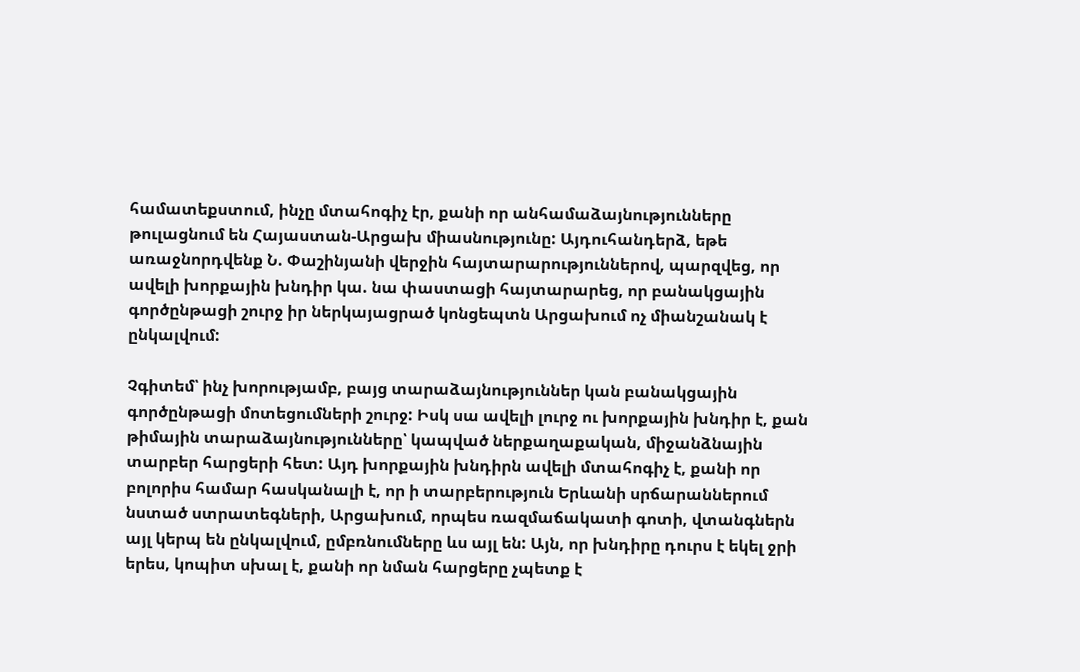համատեքստում, ինչը մտահոգիչ էր, քանի որ անհամաձայնությունները թուլացնում են Հայաստան-Արցախ միասնությունը: Այդուհանդերձ, եթե առաջնորդվենք Ն. Փաշինյանի վերջին հայտարարություններով, պարզվեց, որ ավելի խորքային խնդիր կա. նա փաստացի հայտարարեց, որ բանակցային գործընթացի շուրջ իր ներկայացրած կոնցեպտն Արցախում ոչ միանշանակ է ընկալվում:

Չգիտեմ՝ ինչ խորությամբ, բայց տարաձայնություններ կան բանակցային գործընթացի մոտեցումների շուրջ: Իսկ սա ավելի լուրջ ու խորքային խնդիր է, քան թիմային տարաձայնությունները՝ կապված ներքաղաքական, միջանձնային տարբեր հարցերի հետ: Այդ խորքային խնդիրն ավելի մտահոգիչ է, քանի որ բոլորիս համար հասկանալի է, որ ի տարբերություն Երևանի սրճարաններում նստած ստրատեգների, Արցախում, որպես ռազմաճակատի գոտի, վտանգներն այլ կերպ են ընկալվում, ըմբռնումները ևս այլ են: Այն, որ խնդիրը դուրս է եկել ջրի երես, կոպիտ սխալ է, քանի որ նման հարցերը չպետք է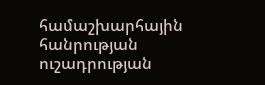համաշխարհային հանրության ուշադրության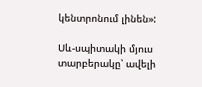կենտրոնում լինեն»:

Սև-սպիտակի մյուս տարբերակը՝ ավելի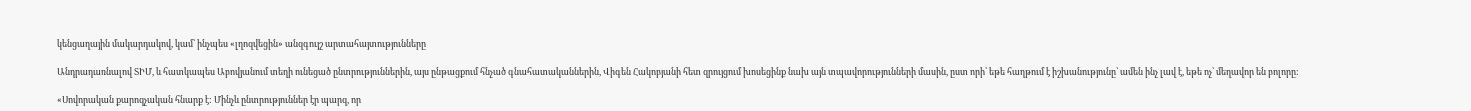կենցաղային մակարդակով, կամ՝ ինչպես «լղոզվեցին» անզգույշ արտահայտությունները

Անդրադառնալով ՏԻՄ, և հատկապես Աբովյանում տեղի ունեցած ընտրություններին, այս ընթացքում հնչած գնահատականներին, Վիգեն Հակոբյանի հետ զրույցում խոսեցինք նախ այն տպավորությունների մասին, ըստ որի՝ եթե հաղթում է իշխանությունը՝ ամեն ինչ լավ է, եթե ոչ՝ մեղավոր են բոլորը:

«Սովորական քարոզչական հնարք է: Մինչև ընտրություններ էր պարզ, որ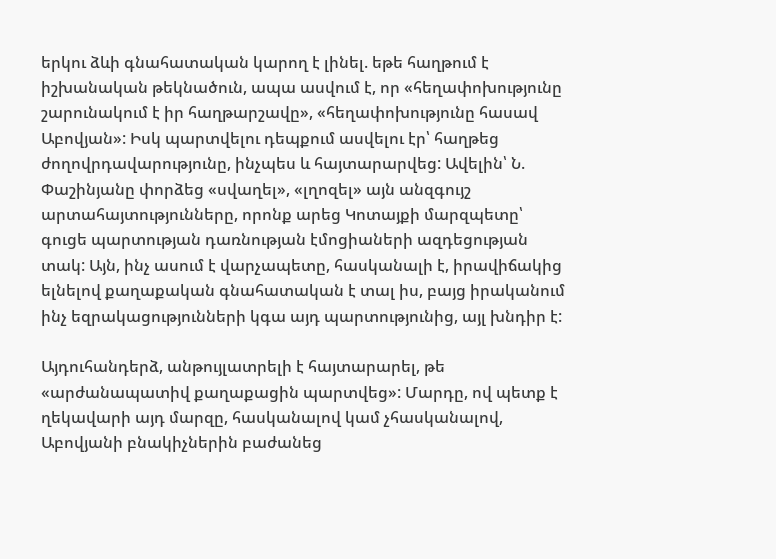երկու ձևի գնահատական կարող է լինել. եթե հաղթում է իշխանական թեկնածուն, ապա ասվում է, որ «հեղափոխությունը շարունակում է իր հաղթարշավը», «հեղափոխությունը հասավ Աբովյան»: Իսկ պարտվելու դեպքում ասվելու էր՝ հաղթեց ժողովրդավարությունը, ինչպես և հայտարարվեց: Ավելին՝ Ն. Փաշինյանը փորձեց «սվաղել», «լղոզել» այն անզգույշ արտահայտությունները, որոնք արեց Կոտայքի մարզպետը՝ գուցե պարտության դառնության էմոցիաների ազդեցության տակ: Այն, ինչ ասում է վարչապետը, հասկանալի է, իրավիճակից ելնելով քաղաքական գնահատական է տալ իս, բայց իրականում ինչ եզրակացությունների կգա այդ պարտությունից, այլ խնդիր է:

Այդուհանդերձ, անթույլատրելի է հայտարարել, թե «արժանապատիվ քաղաքացին պարտվեց»: Մարդը, ով պետք է ղեկավարի այդ մարզը, հասկանալով կամ չհասկանալով, Աբովյանի բնակիչներին բաժանեց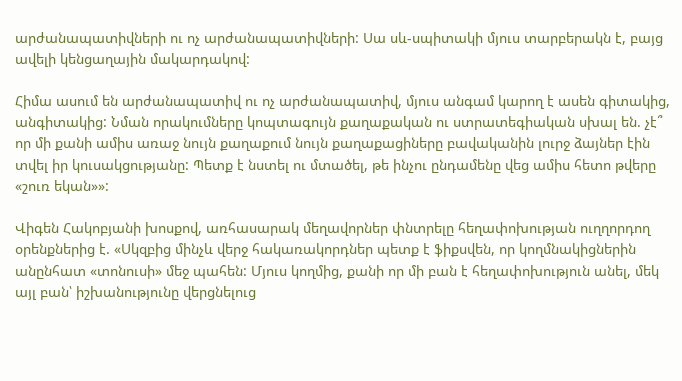արժանապատիվների ու ոչ արժանապատիվների: Սա սև-սպիտակի մյուս տարբերակն է, բայց ավելի կենցաղային մակարդակով:

Հիմա ասում են արժանապատիվ ու ոչ արժանապատիվ, մյուս անգամ կարող է ասեն գիտակից, անգիտակից: Նման որակումները կոպտագույն քաղաքական ու ստրատեգիական սխալ են. չէ՞ որ մի քանի ամիս առաջ նույն քաղաքում նույն քաղաքացիները բավականին լուրջ ձայներ էին տվել իր կուսակցությանը: Պետք է նստել ու մտածել, թե ինչու ընդամենը վեց ամիս հետո թվերը «շուռ եկան»»:

Վիգեն Հակոբյանի խոսքով, առհասարակ մեղավորներ փնտրելը հեղափոխության ուղղորդող օրենքներից է. «Սկզբից մինչև վերջ հակառակորդներ պետք է ֆիքսվեն, որ կողմնակիցներին անընհատ «տոնուսի» մեջ պահեն: Մյուս կողմից, քանի որ մի բան է հեղափոխություն անել, մեկ այլ բան՝ իշխանությունը վերցնելուց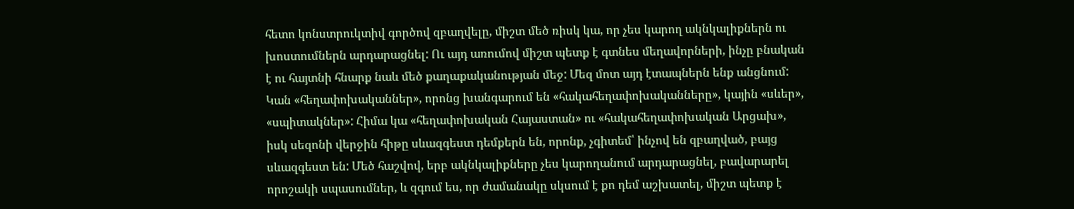հետո կոնստրուկտիվ գործով զբաղվելը, միշտ մեծ ռիսկ կա, որ չես կարող ակնկալիքներն ու խոստումներն արդարացնել: Ու այդ առումով միշտ պետք է գտնես մեղավորների, ինչը բնական է ու հայտնի հնարք նաև մեծ քաղաքականության մեջ: Մեզ մոտ այդ էտապներն ենք անցնում: Կան «հեղափոխականներ», որոնց խանգարում են «հակահեղափոխականները», կային «սևեր», «սպիտակներ»: Հիմա կա «հեղափոխական Հայաստան» ու «հակահեղափոխական Արցախ», իսկ սեզոնի վերջին հիթը սևազգեստ դեմքերն են, որոնք, չգիտեմ՝ ինչով են զբաղված, բայց սևազգեստ են: Մեծ հաշվով, երբ ակնկալիքները չես կարողանում արդարացնել, բավարարել որոշակի սպասումներ, և զգում ես, որ ժամանակը սկսում է քո դեմ աշխատել, միշտ պետք է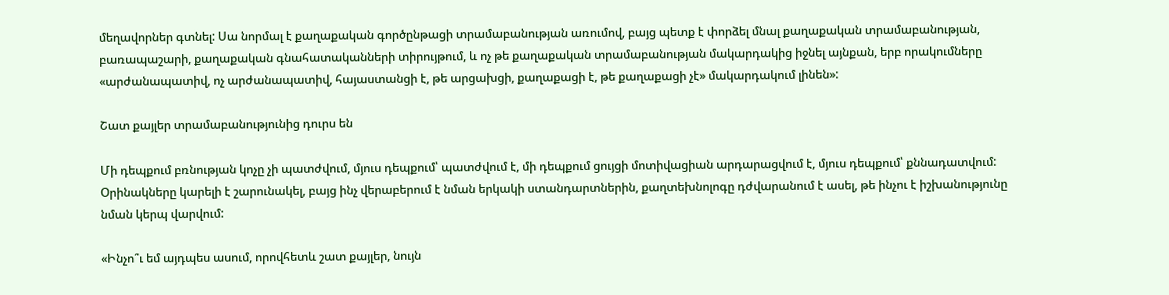մեղավորներ գտնել: Սա նորմալ է քաղաքական գործընթացի տրամաբանության առումով, բայց պետք է փորձել մնալ քաղաքական տրամաբանության, բառապաշարի, քաղաքական գնահատականների տիրույթում, և ոչ թե քաղաքական տրամաբանության մակարդակից իջնել այնքան, երբ որակումները «արժանապատիվ, ոչ արժանապատիվ, հայաստանցի է, թե արցախցի, քաղաքացի է, թե քաղաքացի չէ» մակարդակում լինեն»:

Շատ քայլեր տրամաբանությունից դուրս են

Մի դեպքում բռնության կոչը չի պատժվում, մյուս դեպքում՝ պատժվում է, մի դեպքում ցույցի մոտիվացիան արդարացվում է, մյուս դեպքում՝ քննադատվում: Օրինակները կարելի է շարունակել, բայց ինչ վերաբերում է նման երկակի ստանդարտներին, քաղտեխնոլոգը դժվարանում է ասել, թե ինչու է իշխանությունը նման կերպ վարվում:

«Ինչո՞ւ եմ այդպես ասում, որովհետև շատ քայլեր, նույն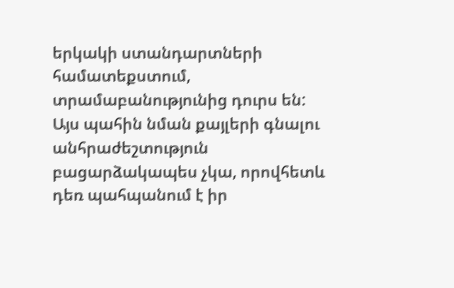երկակի ստանդարտների համատեքստում, տրամաբանությունից դուրս են: Այս պահին նման քայլերի գնալու անհրաժեշտություն բացարձակապես չկա, որովհետև դեռ պահպանում է իր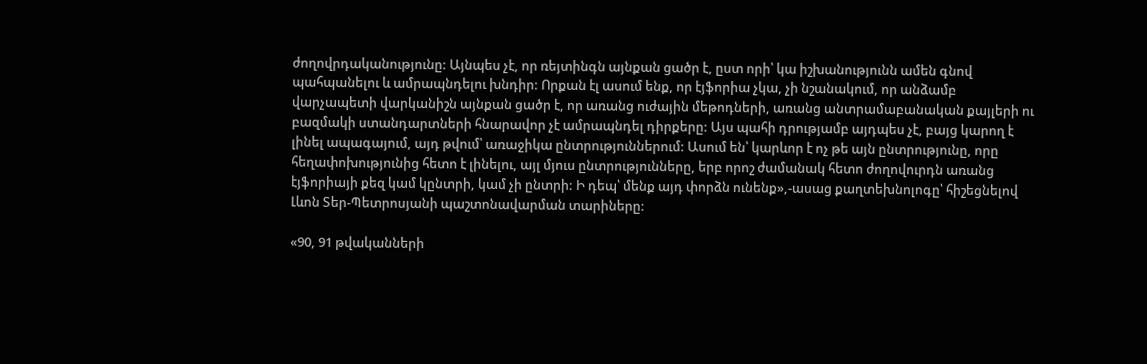ժողովրդականությունը: Այնպես չէ, որ ռեյտինգն այնքան ցածր է, ըստ որի՝ կա իշխանությունն ամեն գնով պահպանելու և ամրապնդելու խնդիր: Որքան էլ ասում ենք, որ էյֆորիա չկա, չի նշանակում, որ անձամբ վարչապետի վարկանիշն այնքան ցածր է, որ առանց ուժային մեթոդների, առանց անտրամաբանական քայլերի ու բազմակի ստանդարտների հնարավոր չէ ամրապնդել դիրքերը: Այս պահի դրությամբ այդպես չէ, բայց կարող է լինել ապագայում, այդ թվում՝ առաջիկա ընտրություններում: Ասում են՝ կարևոր է ոչ թե այն ընտրությունը, որը հեղափոխությունից հետո է լինելու, այլ մյուս ընտրությունները, երբ որոշ ժամանակ հետո ժողովուրդն առանց էյֆորիայի քեզ կամ կընտրի, կամ չի ընտրի: Ի դեպ՝ մենք այդ փորձն ունենք»,-ասաց քաղտեխնոլոգը՝ հիշեցնելով Լևոն Տեր-Պետրոսյանի պաշտոնավարման տարիները:

«90, 91 թվականների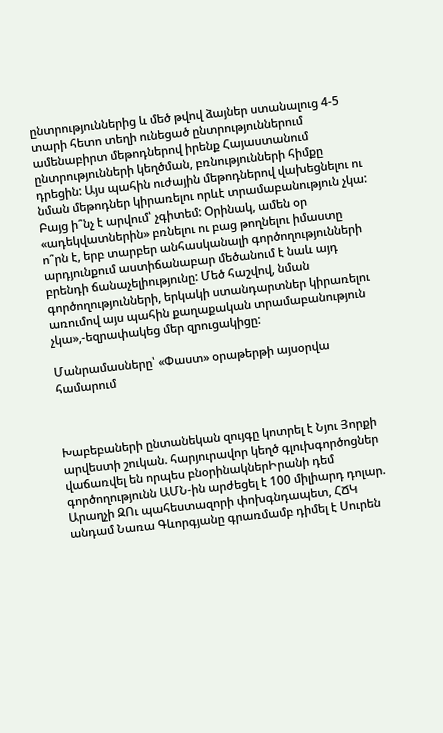ընտրություններից և մեծ թվով ձայներ ստանալուց 4-5 տարի հետո տեղի ունեցած ընտրություններում ամենաբիրտ մեթոդներով իրենք Հայաստանում ընտրությունների կեղծման, բռնությունների հիմքը դրեցին: Այս պահին ուժային մեթոդներով վախեցնելու ու նման մեթոդներ կիրառելու որևէ տրամաբանություն չկա: Բայց ի՞նչ է արվում՝ չգիտեմ: Օրինակ, ամեն օր «ադեկվատներին» բռնելու ու բաց թողնելու իմաստը ո՞րն է, երբ տարբեր անհասկանալի գործողությունների արդյունքում աստիճանաբար մեծանում է նաև այդ բրենդի ճանաչելիությունը: Մեծ հաշվով, նման գործողությունների, երկակի ստանդարտներ կիրառելու առումով այս պահին քաղաքական տրամաբանություն չկա»,-եզրափակեց մեր զրուցակիցը:

Մանրամասները՝ «Փաստ» օրաթերթի այսօրվա համարում



Խաբեբաների ընտանեկան զույգը կոտրել է Նյու Յորքի արվեստի շուկան. հարյուրավոր կեղծ գլուխգործոցներ վաճառվել են որպես բնօրինակներԻրանի դեմ գործողությունն ԱՄՆ-ին արժեցել է 100 միլիարդ դոլար. Արաղչի ԶՈւ պահեստազորի փոխգնդապետ, ՀՃԿ անդամ Նառա Գևորգյանը գրառմամբ դիմել է Սուրեն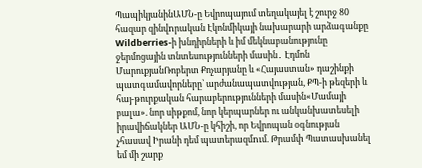ՊապիկյանինԱՄՆ-ը Եվրոպայում տեղակայել է շուրջ 80 հազար զինվnրական Էկոնմիկայի նախարարի արձագանքը Wildberries-ի խնդիրների և իմ մեկնաբանությունը ջերմոցային տնտեսությունների մասին․ Էդմոն ՄարուքյանՌոբերտ Քոչարյանը և «Հայաստան» դաշինքի պատգամավորները՝ արժանապատվության, ՔՊ-ի թեզերի և հայ-թուրքական հարաբերությունների մասին«Մամայի բալա». նոր սիթքոմ, նոր կերպարներ ու անկանխատեսելի իրավիճակներ ԱՄՆ-ը կհիշի, որ Եվրոպան օգնության չհասավ Իրանի դեմ պատերազմnւմ. Թրամփ Պատասխանել եմ մի շարք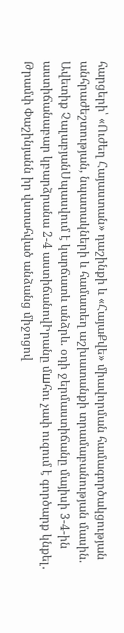հարցերի՝ «Ուժեղ Հայաստան» դաշինքի և «ՀայաՔվե» միավորման համագործակցության անհրաժեշտության, նպատակների և համատեղ աշխատանքի տրամաբանության մասին. Ավետիք ՉալաբյանՍպասվում է կարճատև անձրև. օդի ջերմաստիճանը մայիսի 3-4-ին աստիճանաբար կբարձրանա 2-4 աստիճանովԻրանը մшհու չափ ուզում է գործարք կնքել․ Թրամփ Փաշինյանն իր վստահված անձանց միջոցով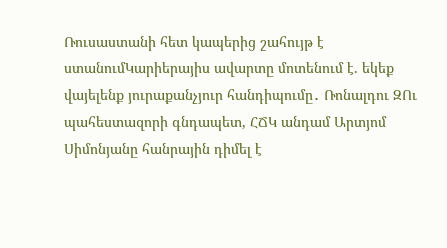Ռուսաստանի հետ կապերից շահույթ է ստանումԿարիերայիս ավարտը մոտենում է. եկեք վայելենք յուրաքանչյուր հանդիպումը․ Ռոնալդու ԶՈւ պահեստազորի գնդապետ, ՀՃԿ անդամ Արտյոմ Սիմոնյանը հանրային դիմել է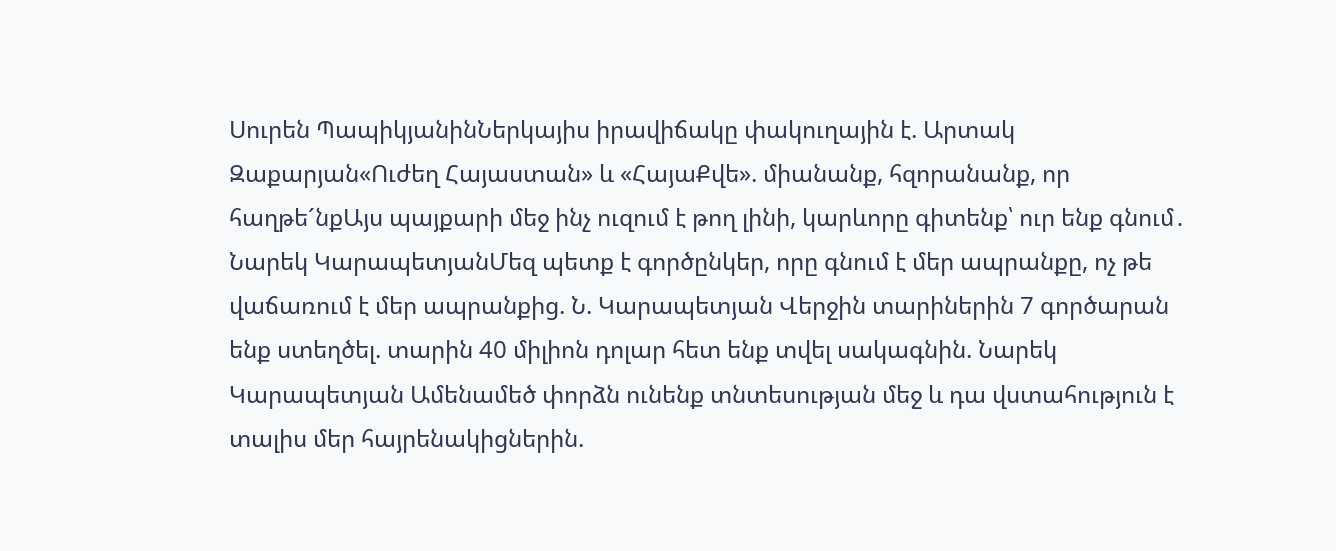Սուրեն ՊապիկյանինՆերկայիս իրավիճակը փակուղային է. Արտակ Զաքարյան«Ուժեղ Հայաստան» և «ՀայաՔվե». միանանք, հզորանանք, որ հաղթե´նքԱյս պայքարի մեջ ինչ ուզում է թող լինի, կարևորը գիտենք՝ ուր ենք գնում․ Նարեկ ԿարապետյանՄեզ պետք է գործընկեր, որը գնում է մեր ապրանքը, ոչ թե վաճառում է մեր ապրանքից. Ն. Կարապետյան Վերջին տարիներին 7 գործարան ենք ստեղծել. տարին 40 միլիոն դոլար հետ ենք տվել սակագնին. Նարեկ Կարապետյան Ամենամեծ փորձն ունենք տնտեսության մեջ և դա վստահություն է տալիս մեր հայրենակիցներին.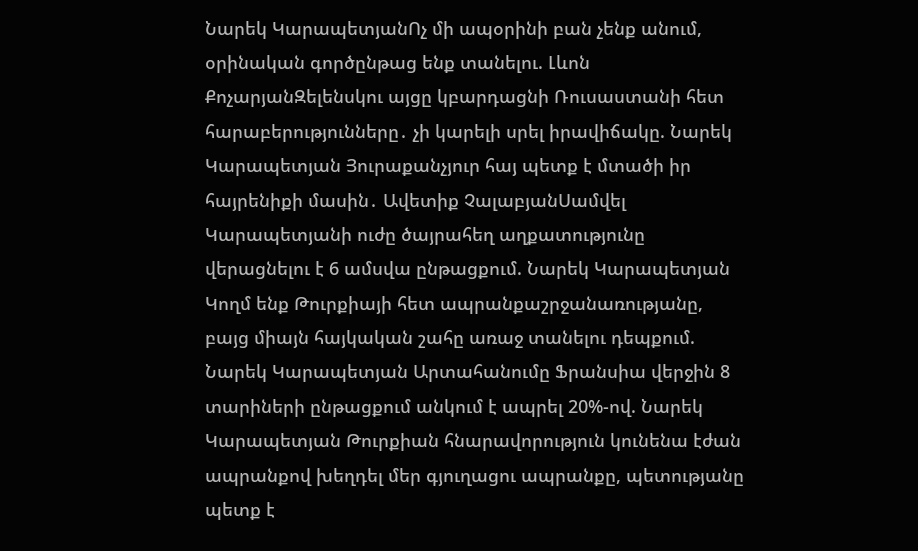Նարեկ ԿարապետյանՈչ մի ապօրինի բան չենք անում, օրինական գործընթաց ենք տանելու. Լևոն ՔոչարյանԶելենսկու այցը կբարդացնի Ռուսաստանի հետ հարաբերությունները․ չի կարելի սրել իրավիճակը. Նարեկ Կարապետյան Յուրաքանչյուր հայ պետք է մտածի իր հայրենիքի մասին․ Ավետիք ՉալաբյանՍամվել Կարապետյանի ուժը ծայրահեղ աղքատությունը վերացնելու է 6 ամսվա ընթացքում. Նարեկ Կարապետյան Կողմ ենք Թուրքիայի հետ ապրանքաշրջանառությանը, բայց միայն հայկական շահը առաջ տանելու դեպքում. Նարեկ Կարապետյան Արտահանումը Ֆրանսիա վերջին 8 տարիների ընթացքում անկում է ապրել 20%-ով. Նարեկ Կարապետյան Թուրքիան հնարավորություն կունենա էժան ապրանքով խեղդել մեր գյուղացու ապրանքը, պետությանը պետք է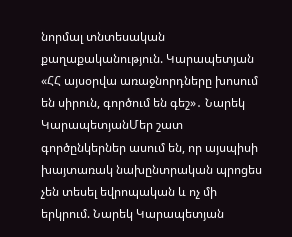նորմալ տնտեսական քաղաքականություն. Կարապետյան «ՀՀ այսօրվա առաջնորդները խոսում են սիրուն, գործում են գեշ»․ Նարեկ ԿարապետյանՄեր շատ գործընկերներ ասում են, որ այսպիսի խայտառակ նախընտրական պրոցես չեն տեսել եվրոպական և ոչ մի երկրում. Նարեկ Կարապետյան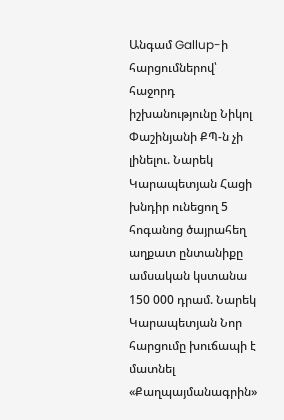Անգամ Gallup-ի հարցումներով՝ հաջորդ իշխանությունը Նիկոլ Փաշինյանի ՔՊ-ն չի լինելու. Նարեկ Կարապետյան Հացի խնդիր ունեցող 5 հոգանոց ծայրահեղ աղքատ ընտանիքը ամսական կստանա 150 000 դրամ. Նարեկ Կարապետյան Նոր հարցումը խուճապի է մատնել «Քաղպայմանագրին»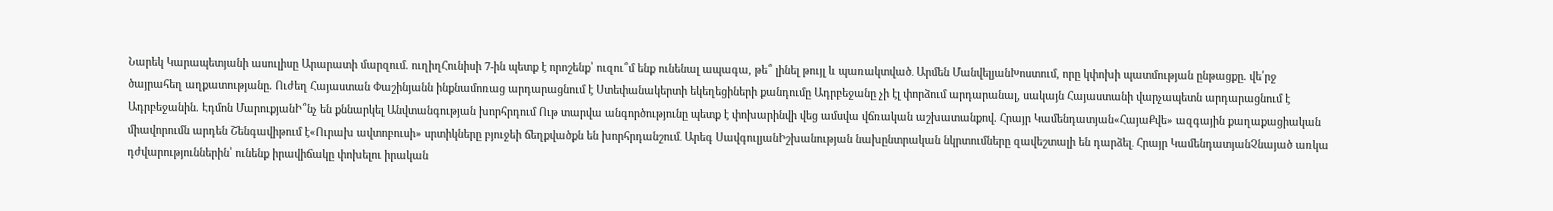Նարեկ Կարապետյանի ասուլիսը Արարատի մարզում. ուղիղՀունիսի 7-ին պետք է որոշենք՝ ուզու՞մ ենք ունենալ ապագա, թե՞ լինել թույլ և պառակտված․ Արմեն ՄանվելյանԽոստում, որը կփոխի պատմության ընթացքը. վե՛րջ ծայրահեղ աղքատությանը. Ուժեղ Հայաստան Փաշինյանն ինքնամոռաց արդարացնում է Ստեփանակերտի եկեղեցիների քանդումը Ադրբեջանը չի էլ փորձում արդարանալ, սակայն Հայաստանի վարչապետն արդարացնում է Ադրբեջանին. Էդմոն ՄարուքյանԻ՞նչ են քննարկել Անվտանգության խորհրդում Ութ տարվա անգործությունը պետք է փոխարինվի վեց ամսվա վճռական աշխատանքով. Հրայր Կամենդատյան«ՀայաՔվե» ազգային քաղաքացիական միավորումն արդեն Շենգավիթում է«Ուրախ ավտոբուսի» սրտիկները բյուջեի ճեղքվածքն են խորհրդանշում․ Արեգ ՍավգուլյանԻշխանության նախընտրական նկրտումները զավեշտալի են դարձել․ Հրայր ԿամենդատյանՉնայած առկա դժվարություններին՝ ունենք իրավիճակը փոխելու իրական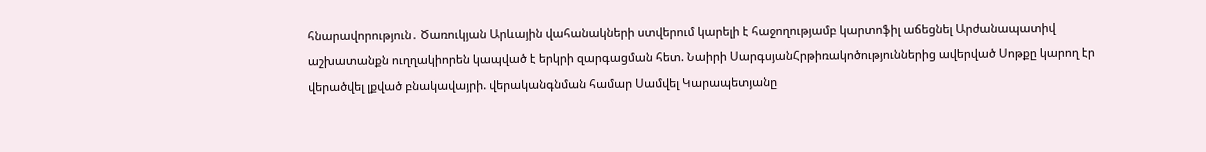հնարավորություն․ Ծառուկյան Արևային վահանակների ստվերում կարելի է հաջողությամբ կարտոֆիլ աճեցնել Արժանապատիվ աշխատանքն ուղղակիորեն կապված է երկրի զարգացման հետ. Նաիրի ՍարգսյանՀրթիռակոծություններից ավերված Սոթքը կարող էր վերածվել լքված բնակավայրի. վերականգնման համար Սամվել Կարապետյանը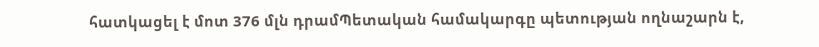հատկացել է մոտ 376 մլն դրամՊետական համակարգը պետության ողնաշարն է,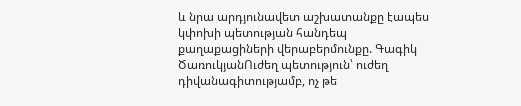և նրա արդյունավետ աշխատանքը էապես կփոխի պետության հանդեպ քաղաքացիների վերաբերմունքը. Գագիկ ԾառուկյանՈւժեղ պետություն՝ ուժեղ դիվանագիտությամբ, ոչ թե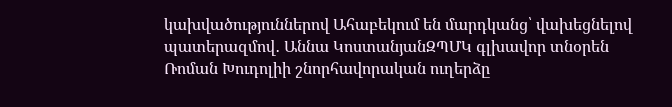կախվածություններով Ահաբեկում են մարդկանց՝ վախեցնելով պատերազմով․ Աննա ԿոստանյանԶՊՄԿ գլխավոր տնօրեն Ռոման Խուդոլիի շնորհավորական ուղերձը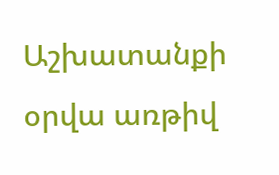Աշխատանքի օրվա առթիվ